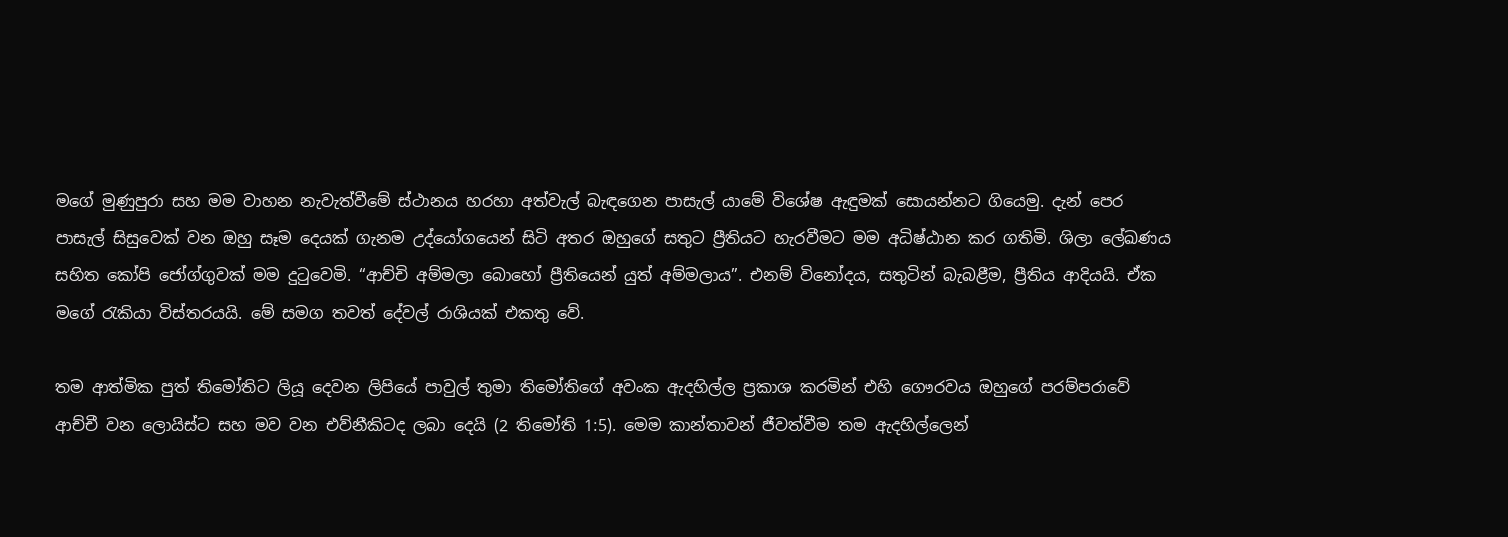මගේ මුණුපුරා සහ මම වාහන නැවැත්වීමේ ස්ථානය හරහා අත්වැල් බැඳගෙන පාසැල් යාමේ විශේෂ ඇඳුමක් සොයන්නට ගියෙමු. දැන් පෙර පාසැල් සිසුවෙක් වන ඔහු සෑම දෙයක් ගැනම උද්යෝගයෙන් සිටි අතර ඔහුගේ සතුට ප්‍රීතියට හැරවීමට මම අධිෂ්ඨාන කර ගතිමි. ශිලා ලේඛණය සහිත කෝපි ජෝග්ගුවක් මම දුටුවෙමි. “ආච්චි අම්මලා බොහෝ ප්‍රීතියෙන් යුත් අම්මලාය”. එනම් විනෝදය, සතුටින් බැබළීම, ප්‍රීතිය ආදියයි. ඒක මගේ රැකියා විස්තරයයි. මේ සමග තවත් දේවල් රාශියක් එකතු වේ.

තම ආත්මික පුත් තිමෝතිට ලියූ දෙවන ලිපියේ පාවුල් තුමා තිමෝතිගේ අවංක ඇදහිල්ල ප්‍රකාශ කරමින් එහි ගෞරවය ඔහුගේ පරම්පරාවේ ආච්චී වන ලොයිස්ට සහ මව වන එව්නීකිටද ලබා දෙයි (2 තිමෝති 1:5). මෙම කාන්තාවන් ජීවත්වීම තම ඇදහිල්ලෙන්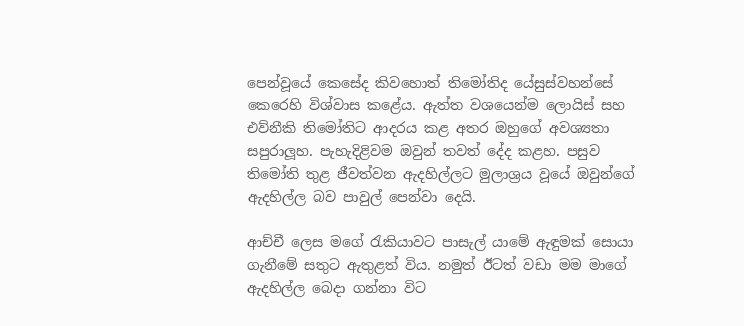පෙන්වූයේ කෙසේද කිවහොත් තිමෝතිද යේසුස්වහන්සේ කෙරෙහි විශ්වාස කළේය. ඇත්ත වශයෙන්ම ලොයිස් සහ එව්නීකි තිමෝතිට ආදරය කළ අතර ඔහුගේ අවශ්‍යතා සපුරාලූහ. පැහැදිළිවම ඔවුන් තවත් දේද කළහ. පසුව තිමෝති තුළ ජීවත්වන ඇදහිල්ලට මුලාශ්‍රය වූයේ ඔවුන්ගේ ඇදහිල්ල බව පාවුල් පෙන්වා දෙයි.

ආච්චී ලෙස මගේ රැකියාවට පාසැල් යාමේ ඇඳුමක් සොයා ගැනීමේ සතුට ඇතුළත් විය. නමුත් ඊටත් වඩා මම මාගේ ඇදහිල්ල බෙදා ගන්නා විට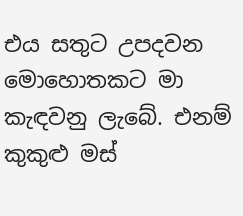එය සතුට උපදවන මොහොතකට මා කැඳවනු ලැබේ. එනම් කුකුළු මස්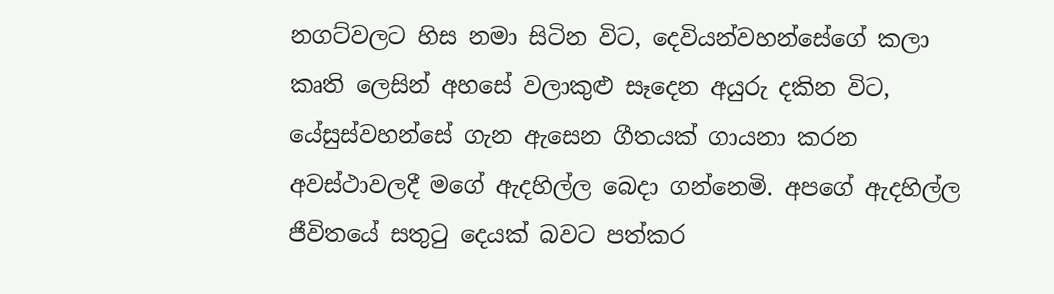නගට්වලට හිස නමා සිටින විට, දෙවියන්වහන්සේගේ කලා කෘති ලෙසින් අහසේ වලාකුළු සෑදෙන අයුරු දකින විට, යේසුස්වහන්සේ ගැන ඇසෙන ගීතයක් ගායනා කරන අවස්ථාවලදී මගේ ඇදහිල්ල බෙදා ගන්නෙමි. අපගේ ඇදහිල්ල ජීවිතයේ සතුටු දෙයක් බවට පත්කර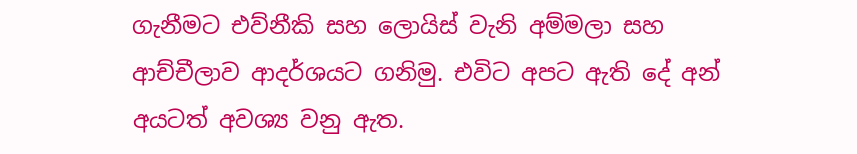ගැනීමට එව්නීකි සහ ලොයිස් වැනි අම්මලා සහ ආච්චීලාව ආදර්ශයට ගනිමු. එවිට අපට ඇති දේ අන් අයටත් අවශ්‍ය වනු ඇත.